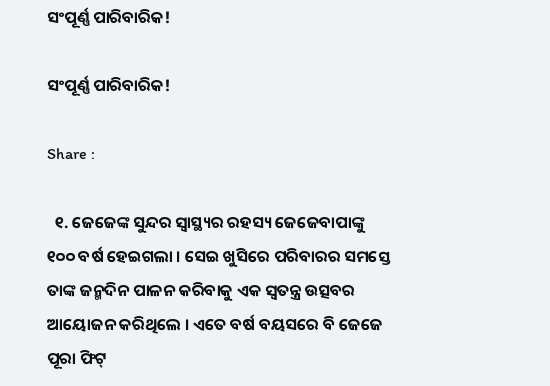ସଂପୂର୍ଣ୍ଣ ପାରିବାରିକ!

ସଂପୂର୍ଣ୍ଣ ପାରିବାରିକ!

Share :

  ୧. ଜେଜେଙ୍କ ସୁନ୍ଦର ସ୍ବାସ୍ଥ୍ୟର ରହସ୍ୟ ଜେଜେବାପାଙ୍କୁ ୧୦୦ ବର୍ଷ ହେଇଗଲା । ସେଇ ଖୁସିରେ ପରିବାରର ସମସ୍ତେ ତାଙ୍କ ଜନ୍ମଦିନ ପାଳନ କରିବାକୁ ଏକ ସ୍ବତନ୍ତ୍ର ଉତ୍ସବର ଆୟୋଜନ କରିଥିଲେ । ଏତେ ବର୍ଷ ବୟସରେ ବି ଜେଜେ ପୂରା ଫିଟ୍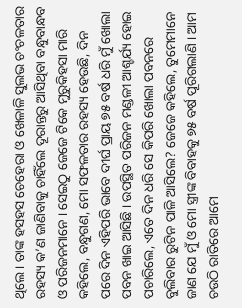ଥିଲେ । ତାଙ୍କ ହସହସ ଚେହେରା ଓ ଖେଳାଳି ସୁଲଭ ଚଂଚଳତାର ରହସ୍ୟ କ’ଣ ଜାଣିବାକୁ ଚାହିଁଲେ ଦୂରାନ୍ତରୁ ଆସିଥିବା ବନ୍ଧୁବାନ୍ଧବ ଓ ପରିଜନମାନେ । ସେଇଠୁ ଜେଜେ ଟିକେ ମୁରୁକିହସା ମାରି କହିଲେ, ବନ୍ଧୁଗଣ, ମୋ ସଫଳତାର ରହସ୍ୟ ହେଉଛି, ଦିନ ପରେ ଦିନ ଏହିପରି ଭାବେ ଦୀର୍ଘ ପ୍ରାୟ ୭୫ ବର୍ଷ ଧରି ମୁଁ ଖୋଲା ପବନ ଖାଇ ଆସିଛି । ଉପସ୍ଥିତ ପରିଜନ ମଣ୍ଡଳୀ ଆଶ୍ଚର୍ଯ୍ୟ ହୋଇ ପଚାରିଲେ, ଏତେ ଦିନ ଧରି ସେ କିପରି ଖୋଲା ପବନରେ ବୁଲିବାର ରୁଟିନ ପାଳି ଆସିଲେ? ଜେଜେ କହିଲେ, ତୁମେମାନେ ଜାଣ ଯେ ମୁଁ ଓ ମୋ ସ୍ତ୍ରୀଙ୍କ ବିବାହକୁ ୭୫ ବର୍ଷ ପୂରିଗଲାଣି । ଆମ ଚଉଠି ରାତିରେ ଆମେ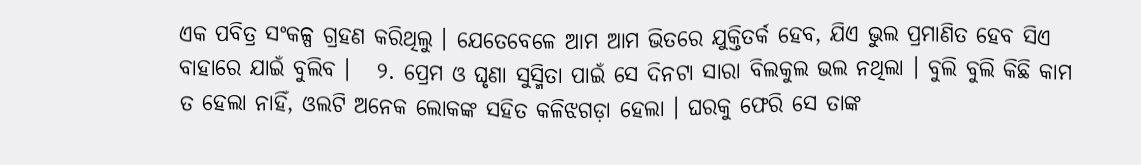ଏକ ପବିତ୍ର ସଂକଳ୍ପ ଗ୍ରହଣ କରିଥିଲୁ । ଯେତେବେଳେ ଆମ ଆମ ଭିତରେ ଯୁକ୍ତିତର୍କ ହେବ, ଯିଏ ଭୁଲ ପ୍ରମାଣିତ ହେବ ସିଏ ବାହାରେ ଯାଇଁ ବୁଲିବ ।   ୨. ପ୍ରେମ ଓ ଘୃଣା ସୁସ୍ମିତା ପାଇଁ ସେ ଦିନଟା ସାରା ବିଲକୁଲ ଭଲ ନଥିଲା । ବୁଲି ବୁଲି କିଛି କାମ ତ ହେଲା ନାହିଁ, ଓଲଟି ଅନେକ ଲୋକଙ୍କ ସହିତ କଳିଝଗଡ଼ା ହେଲା । ଘରକୁ ଫେରି ସେ ତାଙ୍କ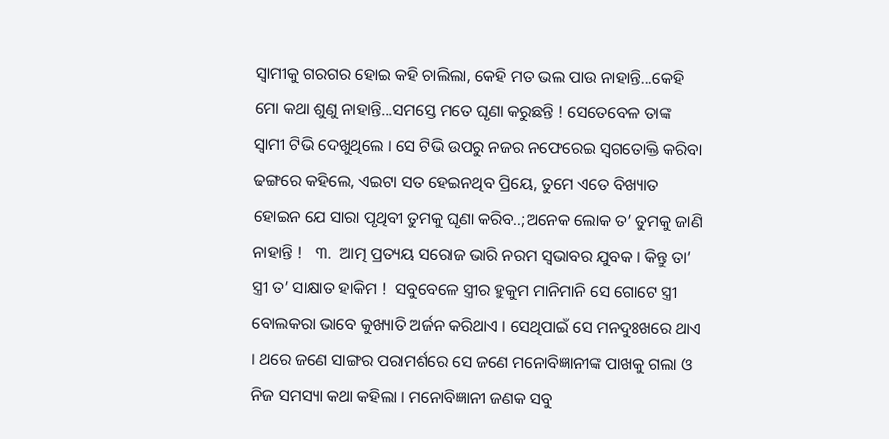ସ୍ବାମୀକୁ ଗରଗର ହୋଇ କହି ଚାଲିଲା, କେହି ମତ ଭଲ ପାଉ ନାହାନ୍ତି...କେହି ମୋ କଥା ଶୁଣୁ ନାହାନ୍ତି...ସମସ୍ତେ ମତେ ଘୃଣା କରୁଛନ୍ତି ! ସେତେବେଳ ତାଙ୍କ ସ୍ବାମୀ ଟିଭି ଦେଖୁଥିଲେ । ସେ ଟିଭି ଉପରୁ ନଜର ନଫେରେଇ ସ୍ବଗତୋକ୍ତି କରିବା ଢଙ୍ଗରେ କହିଲେ, ଏଇଟା ସତ ହେଇନଥିବ ପ୍ରିୟେ, ତୁମେ ଏତେ ବିଖ୍ୟାତ ହୋଇନ ଯେ ସାରା ପୃଥିବୀ ତୁମକୁ ଘୃଣା କରିବ..;ଅନେକ ଲୋକ ତ’ ତୁମକୁ ଜାଣି ନାହାନ୍ତି !   ୩.  ଆତ୍ମ ପ୍ରତ୍ୟୟ ସରୋଜ ଭାରି ନରମ ସ୍ବଭାବର ଯୁବକ । କିନ୍ତୁ ତା’ ସ୍ତ୍ରୀ ତ’ ସାକ୍ଷାତ ହାକିମ !  ସବୁବେଳେ ସ୍ତ୍ରୀର ହୁକୁମ ମାନିମାନି ସେ ଗୋଟେ ସ୍ତ୍ରୀ ବୋଲକରା ଭାବେ କୁଖ୍ୟାତି ଅର୍ଜନ କରିଥାଏ । ସେଥିପାଇଁ ସେ ମନଦୁଃଖରେ ଥାଏ । ଥରେ ଜଣେ ସାଙ୍ଗର ପରାମର୍ଶରେ ସେ ଜଣେ ମନୋବିଜ୍ଞାନୀଙ୍କ ପାଖକୁ ଗଲା ଓ ନିଜ ସମସ୍ୟା କଥା କହିଲା । ମନୋବିଜ୍ଞାନୀ ଜଣକ ସବୁ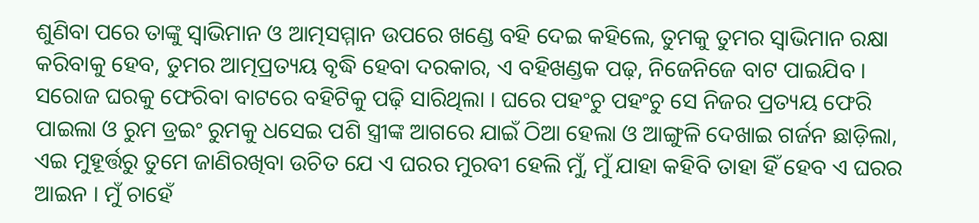ଶୁଣିବା ପରେ ତାଙ୍କୁ ସ୍ବାଭିମାନ ଓ ଆତ୍ମସମ୍ମାନ ଉପରେ ଖଣ୍ଡେ ବହି ଦେଇ କହିଲେ, ତୁମକୁ ତୁମର ସ୍ବାଭିମାନ ରକ୍ଷା କରିବାକୁ ହେବ, ତୁମର ଆତ୍ମପ୍ରତ୍ୟୟ ବୃଦ୍ଧି ହେବା ଦରକାର, ଏ ବହିଖଣ୍ଡକ ପଢ଼, ନିଜେନିଜେ ବାଟ ପାଇଯିବ । ସରୋଜ ଘରକୁ ଫେରିବା ବାଟରେ ବହିଟିକୁ ପଢ଼ି ସାରିଥିଲା । ଘରେ ପହଂଚୁ ପହଂଚୁ ସେ ନିଜର ପ୍ରତ୍ୟୟ ଫେରି ପାଇଲା ଓ ରୁମ ଡ୍ରଇଂ ରୁମକୁ ଧସେଇ ପଶି ସ୍ତ୍ରୀଙ୍କ ଆଗରେ ଯାଇଁ ଠିଆ ହେଲା ଓ ଆଙ୍ଗୁଳି ଦେଖାଇ ଗର୍ଜନ ଛାଡ଼ିଲା, ଏଇ ମୁହୂର୍ତ୍ତରୁ ତୁମେ ଜାଣିରଖିବା ଉଚିତ ଯେ ଏ ଘରର ମୁରବୀ ହେଲି ମୁଁ, ମୁଁ ଯାହା କହିବି ତାହା ହିଁ ହେବ ଏ ଘରର ଆଇନ । ମୁଁ ଚାହେଁ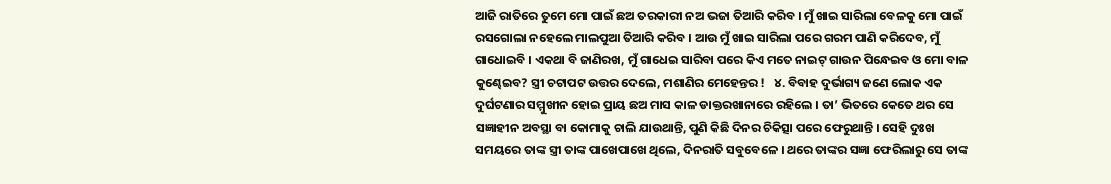ଆଜି ରାତିରେ ତୁମେ ମୋ ପାଇଁ ଛଅ ତରକାରୀ ନଅ ଭଜା ତିଆରି କରିବ । ମୁଁ ଖାଇ ସାରିଲା ବେଳକୁ ମୋ ପାଇଁ ରସଗୋଲା ନହେଲେ ମାଲପୁଆ ତିଆରି କରିବ । ଆଉ ମୁଁ ଖାଇ ସାରିଲା ପରେ ଗରମ ପାଣି କରିଦେବ, ମୁଁ ଗାଧୋଇବି । ଏକଥା ବି ଜାଣିରଖ, ମୁଁ ଗାଧେଇ ସାରିବା ପରେ କିଏ ମତେ ନାଇଟ୍ ଗାଉନ ପିନ୍ଧେଇବ ଓ ମୋ ବାଳ କୁଣ୍ଢେଇବ? ସ୍ତ୍ରୀ ଚଟାପଟ ଉତ୍ତର ଦେଲେ, ମଶାଣିର ମେହେନ୍ତର !   ୪. ବିବାହ ଦୁର୍ଭାଗ୍ୟ ଜଣେ ଲୋକ ଏକ ଦୁର୍ଘଟଣାର ସମ୍ମୁଖୀନ ହୋଇ ପ୍ରାୟ ଛଅ ମାସ କାଳ ଡାକ୍ତରଖାନାରେ ରହିଲେ । ତା’ ଭିତରେ କେତେ ଥର ସେ ସଜ୍ଞାହୀନ ଅବସ୍ଥା ବା କୋମାକୁ ଚାଲି ଯାଉଥାନ୍ତି, ପୁଣି କିଛି ଦିନର ଚିକିତ୍ସା ପରେ ଫେରୁଥାନ୍ତି । ସେହି ଦୁଃଖ ସମୟରେ ତାଙ୍କ ସ୍ତ୍ରୀ ତାଙ୍କ ପାଖେପାଖେ ଥିଲେ, ଦିନରାତି ସବୁବେଳେ । ଥରେ ତାଙ୍କର ସଜ୍ଞା ଫେରିଲାରୁ ସେ ତାଙ୍କ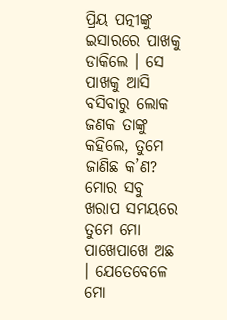ପ୍ରିୟ ପତ୍ନୀଙ୍କୁ ଇସାରରେ ପାଖକୁ ଡାକିଲେ । ସେ ପାଖକୁ ଆସି ବସିବାରୁ ଲୋକ ଜଣକ ତାଙ୍କୁ କହିଲେ, ତୁମେ ଜାଣିଛ କ’ଣ? ମୋର ସବୁ ଖରାପ ସମୟରେ ତୁମେ ମୋ ପାଖେପାଖେ ଅଛ । ଯେତେବେଳେ ମୋ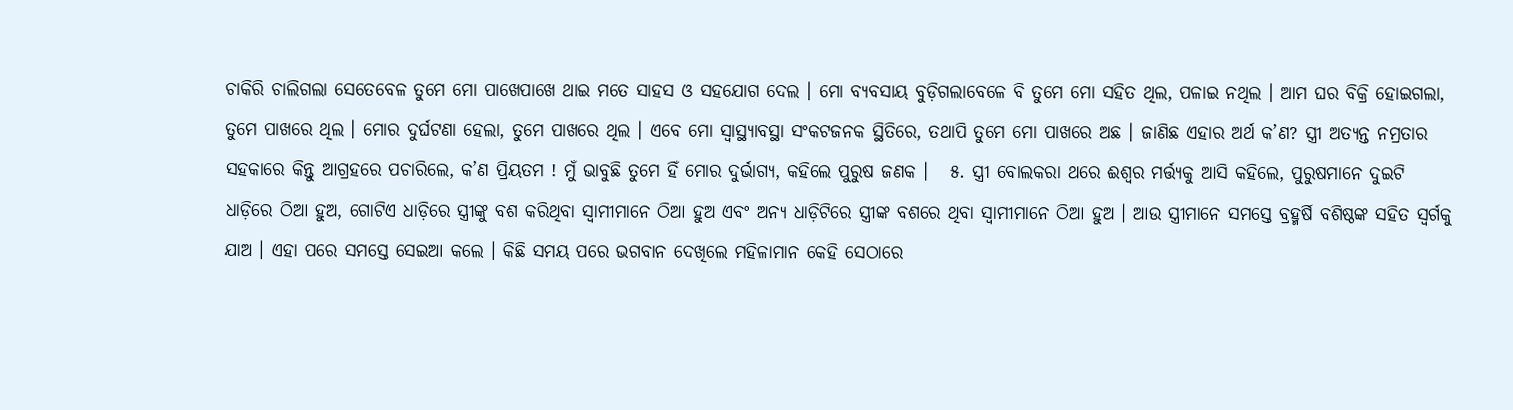ଚାକିରି ଚାଲିଗଲା ସେତେବେଳ ତୁମେ ମୋ ପାଖେପାଖେ ଥାଇ ମତେ ସାହସ ଓ ସହଯୋଗ ଦେଲ । ମୋ ବ୍ୟବସାୟ ବୁଡ଼ିଗଲାବେଳେ ବି ତୁମେ ମୋ ସହିତ ଥିଲ, ପଳାଇ ନଥିଲ । ଆମ ଘର ବିକ୍ରି ହୋଇଗଲା, ତୁମେ ପାଖରେ ଥିଲ । ମୋର ଦୁର୍ଘଟଣା ହେଲା, ତୁମେ ପାଖରେ ଥିଲ । ଏବେ ମୋ ସ୍ବାସ୍ଥ୍ୟାବସ୍ଥା ସଂକଟଜନକ ସ୍ଥିତିରେ, ତଥାପି ତୁମେ ମୋ ପାଖରେ ଅଛ । ଜାଣିଛ ଏହାର ଅର୍ଥ କ’ଣ? ସ୍ତ୍ରୀ ଅତ୍ୟନ୍ତ ନମ୍ରତାର ସହକାରେ କିନ୍ତୁ ଆଗ୍ରହରେ ପଚାରିଲେ, କ’ଣ ପ୍ରିୟତମ ! ମୁଁ ଭାବୁଛି ତୁମେ ହିଁ ମୋର ଦୁର୍ଭାଗ୍ୟ, କହିଲେ ପୁରୁଷ ଜଣକ ।   ୫. ସ୍ତ୍ରୀ ବୋଲକରା ଥରେ ଈଶ୍ବର ମର୍ତ୍ତ୍ୟକୁ ଆସି କହିଲେ, ପୁରୁଷମାନେ ଦୁଇଟି ଧାଡ଼ିରେ ଠିଆ ହୁଅ, ଗୋଟିଏ ଧାଡ଼ିରେ ସ୍ତ୍ରୀଙ୍କୁ ବଶ କରିଥିବା ସ୍ବାମୀମାନେ ଠିଆ ହୁଅ ଏବଂ ଅନ୍ୟ ଧାଡ଼ିଟିରେ ସ୍ତ୍ରୀଙ୍କ ବଶରେ ଥିବା ସ୍ବାମୀମାନେ ଠିଆ ହୁଅ । ଆଉ ସ୍ତ୍ରୀମାନେ ସମସ୍ତେ ବ୍ରହ୍ମର୍ଷି ବଶିଷ୍ଠଙ୍କ ସହିତ ସ୍ବର୍ଗକୁ ଯାଅ । ଏହା ପରେ ସମସ୍ତେ ସେଇଆ କଲେ । କିଛି ସମୟ ପରେ ଭଗବାନ ଦେଖିଲେ ମହିଳାମାନ କେହି ସେଠାରେ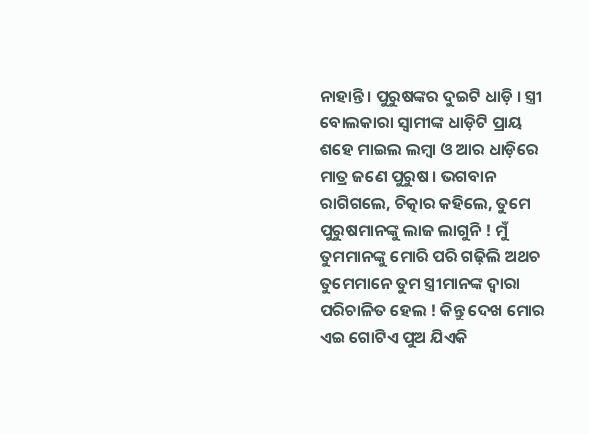ନାହାନ୍ତି । ପୁରୁଷଙ୍କର ଦୁଇଟି ଧାଡ଼ି । ସ୍ତ୍ରୀ ବୋଲକାରା ସ୍ବାମୀଙ୍କ ଧାଡ଼ିଟି ପ୍ରାୟ ଶହେ ମାଇଲ ଲମ୍ବା ଓ ଆର ଧାଡ଼ିରେ ମାତ୍ର ଜଣେ ପୁରୁଷ । ଭଗବାନ ରାଗିଗଲେ, ଚିତ୍କାର କହିଲେ, ତୁମେ ପୁରୁଷମାନଙ୍କୁ ଲାଜ ଲାଗୁନି ! ମୁଁ ତୁମମାନଙ୍କୁ ମୋରି ପରି ଗଢ଼ିଲି ଅଥଚ ତୁମେମାନେ ତୁମ ସ୍ତ୍ରୀମାନଙ୍କ ଦ୍ବାରା ପରିଚାଳିତ ହେଲ ! କିନ୍ତୁ ଦେଖ ମୋର ଏଇ ଗୋଟିଏ ପୁଅ ଯିଏକି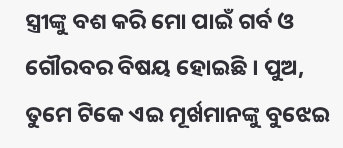ସ୍ତ୍ରୀଙ୍କୁ ବଶ କରି ମୋ ପାଇଁ ଗର୍ବ ଓ ଗୌରବର ବିଷୟ ହୋଇଛି । ପୁଅ, ତୁମେ ଟିକେ ଏଇ ମୂର୍ଖମାନଙ୍କୁ ବୁଝେଇ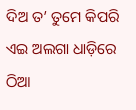ଦିଅ ତ’ ତୁମେ କିପରି ଏଇ ଅଲଗା ଧାଡ଼ିରେ ଠିଆ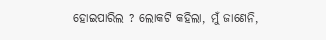ହୋଇପାରିଲ ? ଲୋକଟି କହିଲା, ମୁଁ ଜାଣେନି,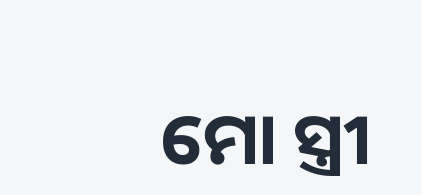ମୋ ସ୍ତ୍ରୀ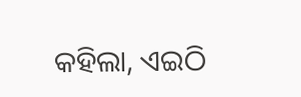କହିଲା, ଏଇଠି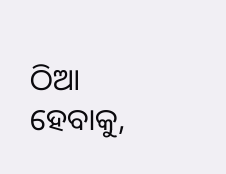ଠିଆ ହେବାକୁ,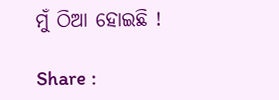ମୁଁ ଠିଆ ହୋଇଛି !

Share :